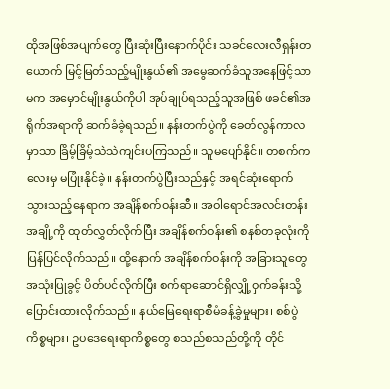ထိုအဖြစ်အပျက်တွေ ပြီးဆုံးပြီးနောက်ပိုင်း သခင်လေးလီရှန်းတယောက် မြင့်မြတ်သည့်မျိုးနွယ်၏ အမွေဆက်ခံသူအနေဖြင့်သာမက အမှောင်မျိုးနွယ်ကိုပါ အုပ်ချုပ်ရသည့်သူအဖြစ် ဖခင်၏အရိုက်အရာကို ဆက်ခံခဲ့ရသည်။ နန်းတက်ပွဲကို ခေတ်လွန်ကာလမှာသာ ခြိမ့်ခြိမ့်သဲသဲကျင်းပကြသည်။ သူမပျော်နိုင်။ တစက်ကလေးမှ မပြုံးနိုင်ခဲ့။ နန်းတက်ပွဲပြီးသည်နှင့် အရင်ဆုံးရောက်သွားသည့်နေရာက အချိန်စက်ဝန်းဆီ။ အဝါရောင်အလင်းတန်းအချို့ကို ထုတ်လွှတ်လိုက်ပြီး အချိန်စက်ဝန်း၏ စနစ်တခုလုံးကိုပြန်ပြင်လိုက်သည်။ ထို့နောက် အချိန်စက်ဝန်းကို အခြားသူတွေအသုံးပြုခွင့် ပိတ်ပင်လိုက်ပြီး စက်ရာဆောင်ရှိလျှို့ဝှက်ခန်းသို့ ပြောင်းထားလိုက်သည်။ နယ်မြေရေးရာစီမံခန့်ခွဲမှုများ၊ စစ်ပွဲကိစ္စများ၊ ဥပဒေရေးရာကိစ္စတွေ စသည်စသည်တို့ကို တိုင်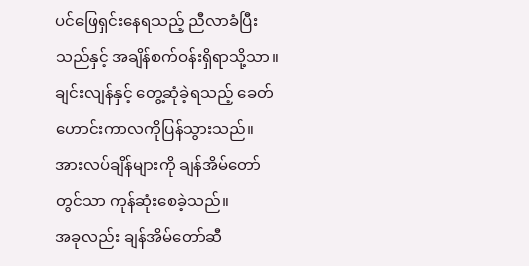ပင်ဖြေရှင်းနေရသည့် ညီလာခံပြီးသည်နှင့် အချိန်စက်ဝန်းရှိရာသို့သာ။
ချင်းလျန်နှင့် တွေ့ဆုံခဲ့ရသည့် ခေတ်ဟောင်းကာလကိုပြန်သွားသည်။ အားလပ်ချိန်များကို ချန်အိမ်တော်တွင်သာ ကုန်ဆုံးစေခဲ့သည်။
အခုလည်း ချန်အိမ်တော်ဆီ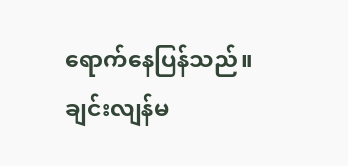ရောက်နေပြန်သည်။ ချင်းလျန်မ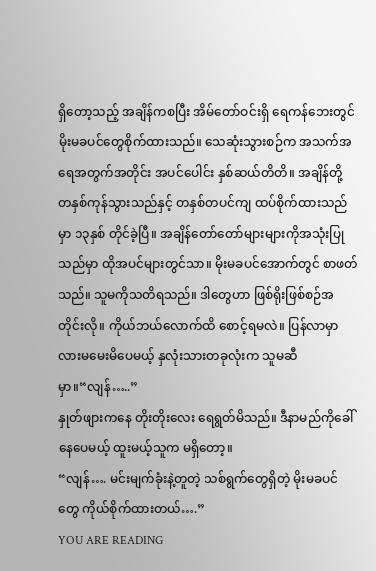ရှိတော့သည့် အချိန်ကစပြီး အိမ်တော်ဝင်းရှိ ရေကန်ဘေးတွင် မိုးမခပင်တွေစိုက်ထားသည်။ သေဆုံးသွားစဉ်က အသက်အရေအတွက်အတိုင်း အပင်ပေါင်း နှစ်ဆယ်တိတိ။ အချိန်တို့ တနှစ်ကုန်သွားသည်နှင့် တနှစ်တပင်ကျ ထပ်စိုက်ထားသည်မှာ ၁၃နှစ် တိုင်ခဲ့ပြီ။ အချိန်တော်တော်များများကိုအသုံးပြုသည်မှာ ထိုအပင်များတွင်သာ။ မိုးမခပင်အောက်တွင် စာဖတ်သည်။ သူမကိုသတိရသည်။ ဒါတွေဟာ ဖြစ်ရိုးဖြစ်စဉ်အတိုင်းလို။ ကိုယ်ဘယ်လောက်ထိ စောင့်ရမလဲ။ ပြန်လာမှာလားမမေးမိပေမယ့် နှလုံးသားတခုလုံးက သူမဆီမှာ။“လျန်…..”
နှုတ်ဖျားကနေ တိုးတိုးလေး ရေရွတ်မိသည်။ ဒီနာမည်ကိုခေါ်နေပေမယ့် ထူးမယ့်သူက မရှိတော့။
“လျန်…. မင်းမျက်ခုံးနဲ့တူတဲ့ သစ်ရွက်တွေရှိတဲ့ မိုးမခပင်တွေ ကိုယ်စိုက်ထားတယ်….”
YOU ARE READING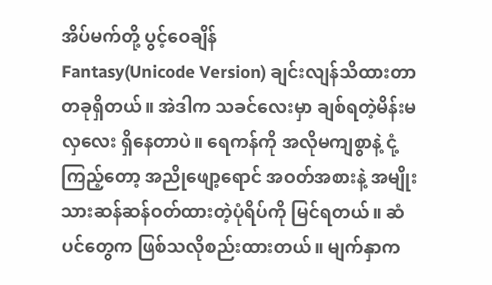အိပ်မက်တို့ ပွင့်ဝေချိန်
Fantasy(Unicode Version) ချင်းလျန်သိထားတာ တခုရှိတယ်။ အဲဒါက သခင်လေးမှာ ချစ်ရတဲ့မိန်းမလှလေး ရှိနေတာပဲ။ ရေကန်ကို အလိုမကျစွာနဲ့ ငုံ့ကြည့်တော့ အညိုဖျော့ရောင် အဝတ်အစားနဲ့ အမျိုးသားဆန်ဆန်ဝတ်ထားတဲ့ပုံရိပ်ကို မြင်ရတယ်။ ဆံပင်တွေက ဖြစ်သလိုစည်းထားတယ်။ မျက်နှာက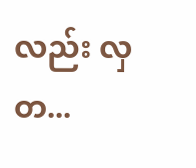လည်း လှတ...